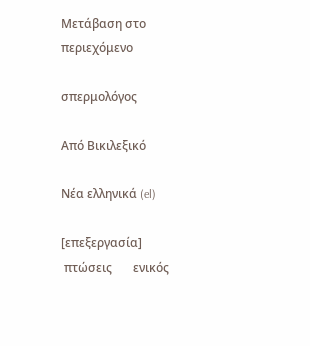Μετάβαση στο περιεχόμενο

σπερμολόγος

Από Βικιλεξικό

Νέα ελληνικά (el)

[επεξεργασία]
 πτώσεις       ενικός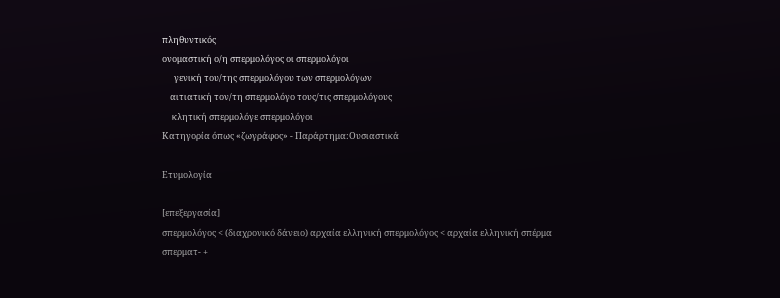πληθυντικός
ονομαστική ο/η σπερμολόγος οι σπερμολόγοι
      γενική του/της σπερμολόγου των σπερμολόγων
    αιτιατική τον/τη σπερμολόγο τους/τις σπερμολόγους
     κλητική σπερμολόγε σπερμολόγοι
Κατηγορία όπως «ζωγράφος» - Παράρτημα:Ουσιαστικά

Ετυμολογία

[επεξεργασία]
σπερμολόγος < (διαχρονικό δάνειο) αρχαία ελληνική σπερμολόγος < αρχαία ελληνική σπέρμα σπερματ- +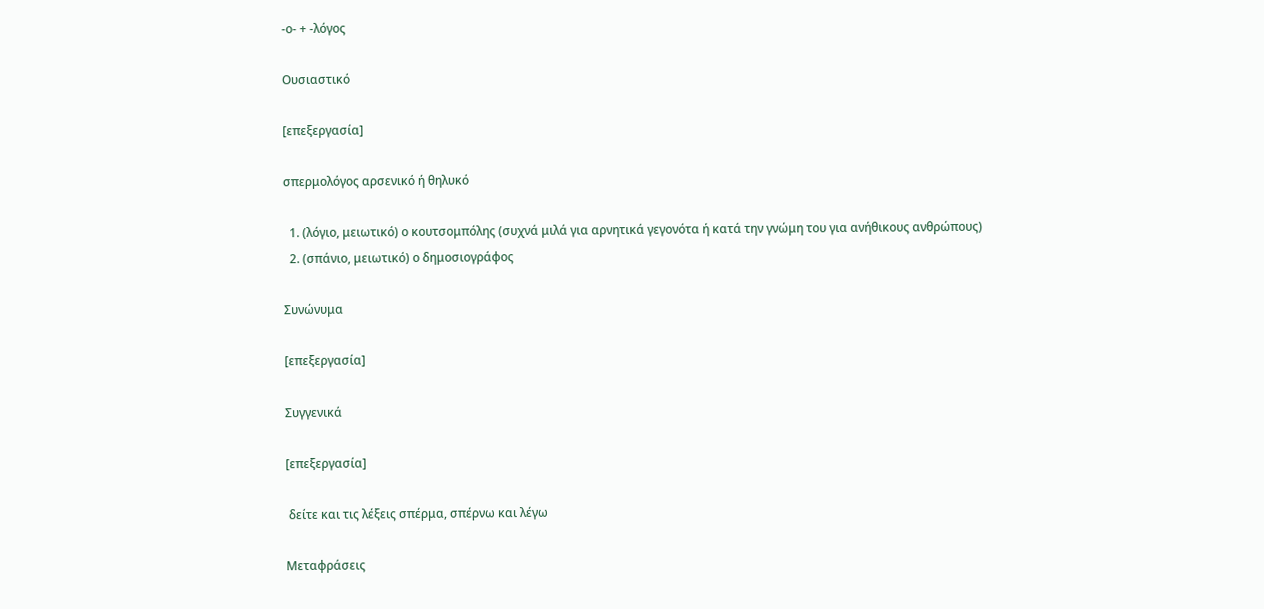-ο- + -λόγος

Ουσιαστικό

[επεξεργασία]

σπερμολόγος αρσενικό ή θηλυκό

  1. (λόγιο, μειωτικό) ο κουτσομπόλης (συχνά μιλά για αρνητικά γεγονότα ή κατά την γνώμη του για ανήθικους ανθρώπους)
  2. (σπάνιο, μειωτικό) ο δημοσιογράφος

Συνώνυμα

[επεξεργασία]

Συγγενικά

[επεξεργασία]

 δείτε και τις λέξεις σπέρμα, σπέρνω και λέγω

Μεταφράσεις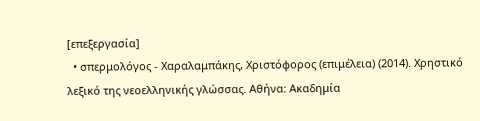[επεξεργασία]
  • σπερμολόγος - Χαραλαμπάκης, Χριστόφορος (επιμέλεια) (2014). Χρηστικό λεξικό της νεοελληνικής γλώσσας. Αθήνα: Ακαδημία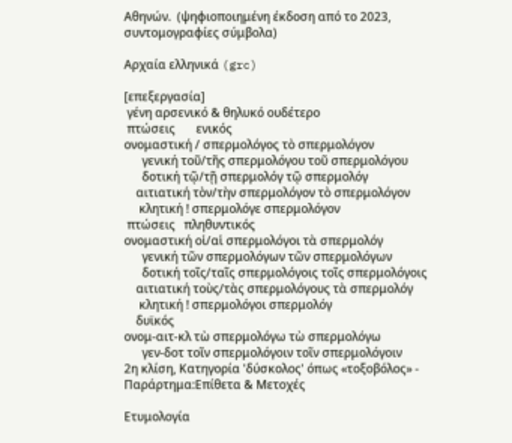Αθηνών.  (ψηφιοποιημένη έκδοση από το 2023, συντομογραφίες σύμβολα)

Αρχαία ελληνικά (grc)

[επεξεργασία]
 γένη αρσενικό & θηλυκό ουδέτερο
 πτώσεις       ενικός
ονομαστική / σπερμολόγος τὸ σπερμολόγον
      γενική τοῦ/τῆς σπερμολόγου τοῦ σπερμολόγου
      δοτική τῷ/τῇ σπερμολόγ τῷ σπερμολόγ
    αιτιατική τὸν/τὴν σπερμολόγον τὸ σπερμολόγον
     κλητική ! σπερμολόγε σπερμολόγον
 πτώσεις   πληθυντικός
ονομαστική οἱ/αἱ σπερμολόγοι τὰ σπερμολόγ
      γενική τῶν σπερμολόγων τῶν σπερμολόγων
      δοτική τοῖς/ταῖς σπερμολόγοις τοῖς σπερμολόγοις
    αιτιατική τοὺς/τὰς σπερμολόγους τὰ σπερμολόγ
     κλητική ! σπερμολόγοι σπερμολόγ
    δυϊκός
ονομ-αιτ-κλ τὼ σπερμολόγω τὼ σπερμολόγω
      γεν-δοτ τοῖν σπερμολόγοιν τοῖν σπερμολόγοιν
2η κλίση, Κατηγορία 'δύσκολος' όπως «τοξοβόλος» - Παράρτημα:Επίθετα & Μετοχές

Ετυμολογία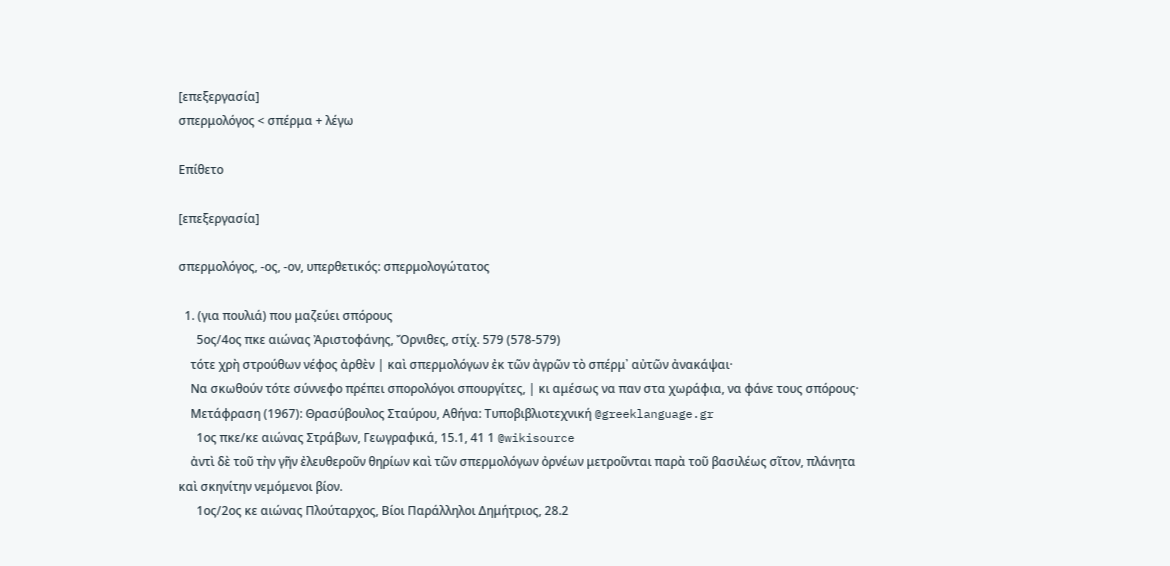[επεξεργασία]
σπερμολόγος < σπέρμα + λέγω

Επίθετο

[επεξεργασία]

σπερμολόγος, -ος, -ον, υπερθετικός: σπερμολογώτατος

  1. (για πουλιά) που μαζεύει σπόρους
      5ος/4ος πκε αιώνας Ἀριστοφάνης, Ὄρνιθες, στίχ. 579 (578-579)
    τότε χρὴ στρούθων νέφος ἀρθὲν | καὶ σπερμολόγων ἐκ τῶν ἀγρῶν τὸ σπέρμ᾽ αὐτῶν ἀνακάψαι·
    Να σκωθούν τότε σύννεφο πρέπει σπορολόγοι σπουργίτες, | κι αμέσως να παν στα χωράφια, να φάνε τους σπόρους·
    Μετάφραση (1967): Θρασύβουλος Σταύρου, Αθήνα: Τυποβιβλιοτεχνική @greeklanguage.gr
      1ος πκε/κε αιώνας Στράβων, Γεωγραφικά, 15.1, 41 1 @wikisource
    ἀντὶ δὲ τοῦ τὴν γῆν ἐλευθεροῦν θηρίων καὶ τῶν σπερμολόγων ὀρνέων μετροῦνται παρὰ τοῦ βασιλέως σῖτον, πλάνητα καὶ σκηνίτην νεμόμενοι βίον.
      1ος/2ος κε αιώνας Πλούταρχος, Βίοι Παράλληλοι Δημήτριος, 28.2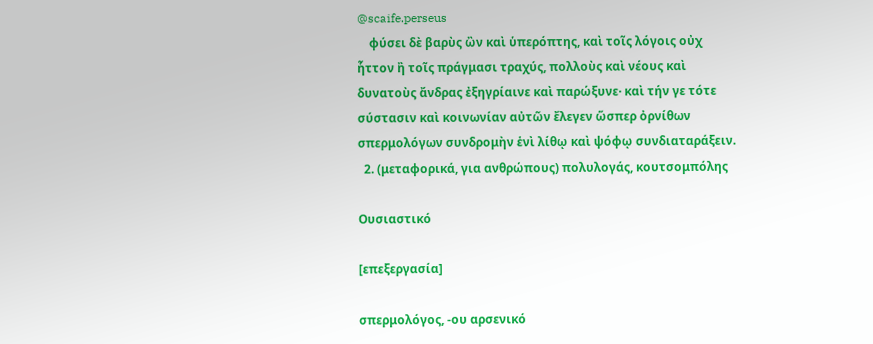@scaife.perseus
    φύσει δὲ βαρὺς ὢν καὶ ὑπερόπτης, καὶ τοῖς λόγοις οὐχ ἧττον ἢ τοῖς πράγμασι τραχύς, πολλοὺς καὶ νέους καὶ δυνατοὺς ἄνδρας ἐξηγρίαινε καὶ παρώξυνε· καὶ τήν γε τότε σύστασιν καὶ κοινωνίαν αὐτῶν ἔλεγεν ὥσπερ ὀρνίθων σπερμολόγων συνδρομὴν ἑνὶ λίθῳ καὶ ψόφῳ συνδιαταράξειν.
  2. (μεταφορικά, για ανθρώπους) πολυλογάς, κουτσομπόλης

Ουσιαστικό

[επεξεργασία]

σπερμολόγος, -ου αρσενικό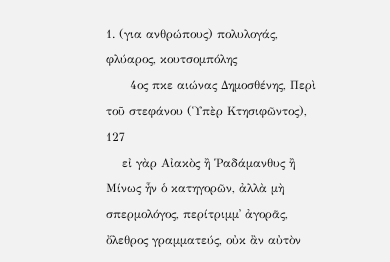1. (για ανθρώπους) πολυλογάς, φλύαρος, κουτσομπόλης
      4ος πκε αιώνας Δημοσθένης, Περὶ τοῦ στεφάνου (Ὑπὲρ Κτησιφῶντος), 127
    εἰ γὰρ Αἰακὸς ἢ Ῥαδάμανθυς ἢ Μίνως ἦν ὁ κατηγορῶν, ἀλλὰ μὴ σπερμολόγος, περίτριμμ᾽ ἀγορᾶς, ὄλεθρος γραμματεύς, οὐκ ἂν αὐτὸν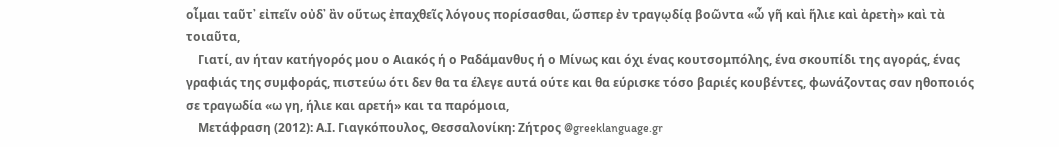οἶμαι ταῦτ᾽ εἰπεῖν οὐδ᾽ ἂν οὕτως ἐπαχθεῖς λόγους πορίσασθαι, ὥσπερ ἐν τραγῳδίᾳ βοῶντα «ὦ γῆ καὶ ἥλιε καὶ ἀρετὴ» καὶ τὰ τοιαῦτα,
    Γιατί, αν ήταν κατήγορός μου ο Αιακός ή ο Ραδάμανθυς ή ο Μίνως και όχι ένας κουτσομπόλης, ένα σκουπίδι της αγοράς, ένας γραφιάς της συμφοράς, πιστεύω ότι δεν θα τα έλεγε αυτά ούτε και θα εύρισκε τόσο βαριές κουβέντες, φωνάζοντας σαν ηθοποιός σε τραγωδία «ω γη, ήλιε και αρετή» και τα παρόμοια,
    Μετάφραση (2012): Α.Ι. Γιαγκόπουλος, Θεσσαλονίκη: Ζήτρος @greeklanguage.gr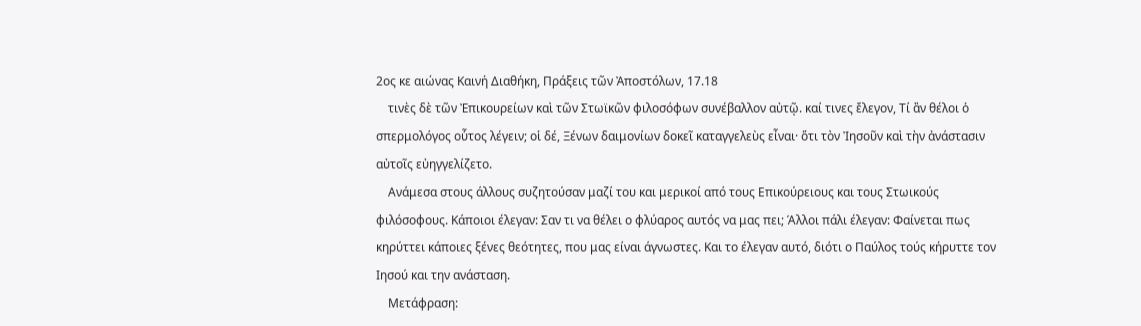2ος κε αιώνας Καινή Διαθήκη, Πράξεις τῶν Ἀποστόλων, 17.18
    τινὲς δὲ τῶν Ἐπικουρείων καὶ τῶν Στωϊκῶν φιλοσόφων συνέβαλλον αὐτῷ. καί τινες ἔλεγον, Τί ἂν θέλοι ὁ σπερμολόγος οὗτος λέγειν; οἱ δέ, Ξένων δαιμονίων δοκεῖ καταγγελεὺς εἶναι· ὅτι τὸν Ἰησοῦν καὶ τὴν ἀνάστασιν αὐτοῖς εὐηγγελίζετο.
    Ανάμεσα στους άλλους συζητούσαν μαζί του και μερικοί από τους Επικούρειους και τους Στωικούς φιλόσοφους. Κάποιοι έλεγαν: Σαν τι να θέλει ο φλύαρος αυτός να μας πει; Άλλοι πάλι έλεγαν: Φαίνεται πως κηρύττει κάποιες ξένες θεότητες, που μας είναι άγνωστες. Και το έλεγαν αυτό, διότι ο Παύλος τούς κήρυττε τον Ιησού και την ανάσταση.
    Μετάφραση: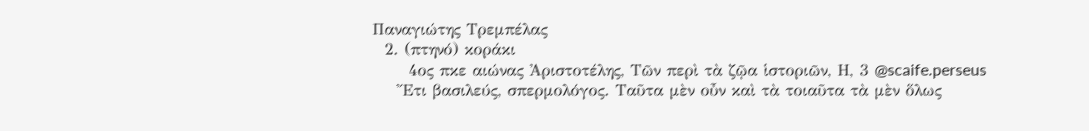Παναγιώτης Τρεμπέλας
  2. (πτηνό) κοράκι
      4ος πκε αιώνας Ἀριστοτέλης, Τῶν περὶ τὰ ζῷα ἱστοριῶν, Η, 3 @scaife.perseus
    Ἔτι βασιλεύς, σπερμολόγος. Ταῦτα μὲν οὖν καὶ τὰ τοιαῦτα τὰ μὲν ὅλως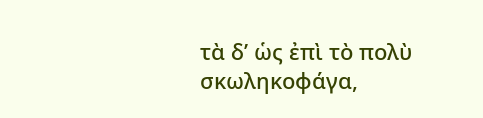τὰ δ’ ὡς ἐπὶ τὸ πολὺ σκωληκοφάγα,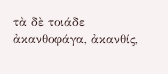τὰ δὲ τοιάδε ἀκανθοφάγα, ἀκανθίς,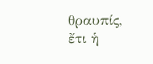θραυπίς, ἔτι ἡ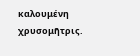καλουμένη χρυσομῆτρις.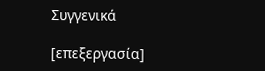Συγγενικά

[επεξεργασία]